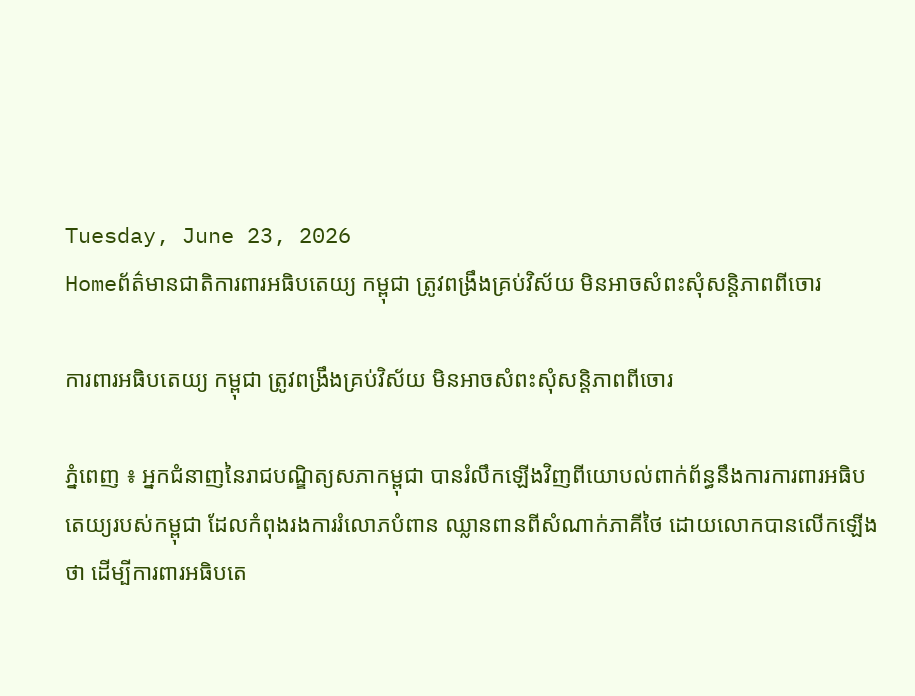Tuesday, June 23, 2026
Homeព័ត៌មានជាតិការពារអធិបតេយ្យ កម្ពុជា ត្រូវពង្រឹងគ្រប់វិស័យ មិនអាចសំពះសុំសន្តិភាពពីចោរ

ការពារអធិបតេយ្យ កម្ពុជា ត្រូវពង្រឹងគ្រប់វិស័យ មិនអាចសំពះសុំសន្តិភាពពីចោរ

ភ្នំពេញ ៖ អ្នកជំនាញនៃរាជបណ្ឌិត្យសភាកម្ពុជា បានរំលឹកឡើងវិញពីយោបល់ពាក់ព័ន្ធនឹងការការពារអធិបតេយ្យរបស់កម្ពុជា ដែលកំពុងរងការរំលោភបំពាន ឈ្លានពានពីសំណាក់ភាគីថៃ ដោយលោកបានលើកឡើងថា ដើម្បីការពារអធិបតេ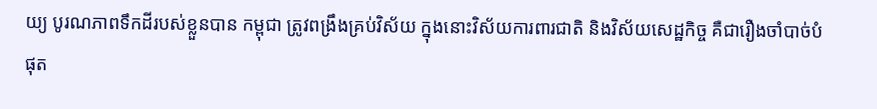យ្យ បូរណភាពទឹកដីរបស់ខ្លួនបាន កម្ពុជា ត្រូវពង្រឹងគ្រប់វិស័យ ក្នុងនោះវិស័យការពារជាតិ និងវិស័យសេដ្ឋកិច្ច គឺជារឿងចាំបាច់បំផុត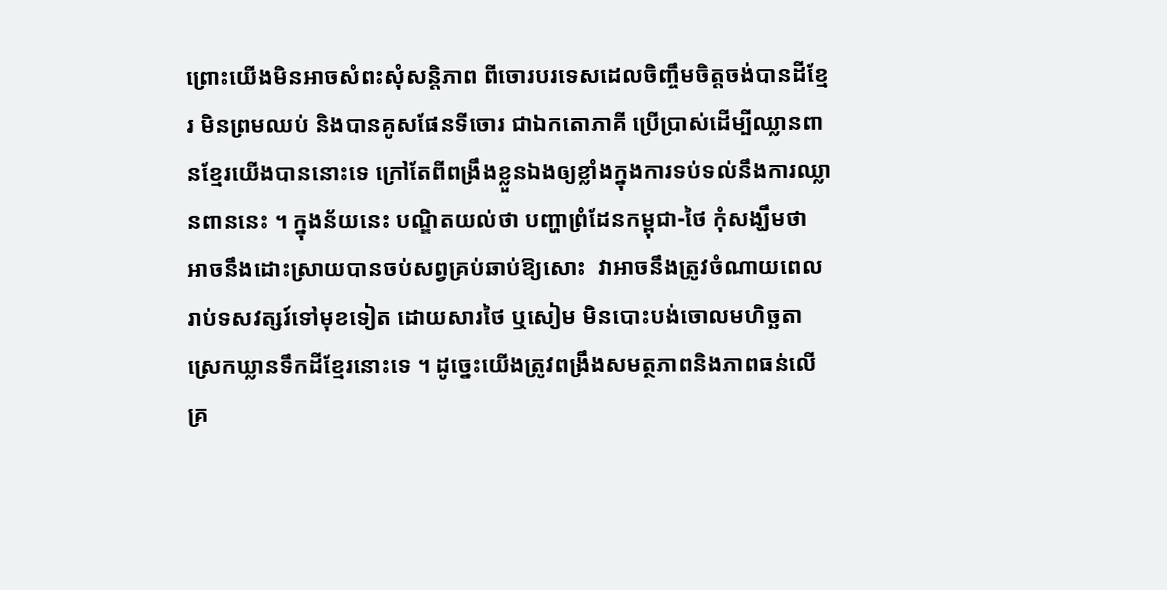ព្រោះយើងមិនអាចសំពះសុំសន្តិភាព ពីចោរបរទេសដេលចិញ្ចឹមចិត្តចង់បានដីខ្មែរ មិនព្រមឈប់ និងបានគូសផែនទីចោរ ជាឯកតោភាគី ប្រើប្រាស់ដើម្បីឈ្លានពានខ្មែរយើងបាននោះទេ ក្រៅតែពីពង្រឹងខ្លួនឯងឲ្យខ្លាំងក្នុងការទប់ទល់នឹងការឈ្លានពាននេះ ។ ក្នុងន័យនេះ បណ្ឌិតយល់ថា បញ្ហាព្រំដែនកម្ពុជា-ថៃ កុំសង្ឃឹមថា អាចនឹងដោះស្រាយបានចប់សព្វគ្រប់ឆាប់ឱ្យសោះ  វាអាចនឹងត្រូវចំណាយពេល រាប់ទសវត្សរ៍ទៅមុខទៀត ដោយសារថៃ ឬសៀម មិនបោះបង់ចោលមហិច្ឆតាស្រេកឃ្លានទឹកដីខ្មែរនោះទេ ។ ដូច្នេះយើងត្រូវពង្រឹងសមត្ថភាពនិងភាពធន់លើគ្រ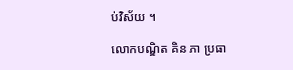ប់វិស័យ ។

លោកបណ្ឌិត គិន ភា ប្រធា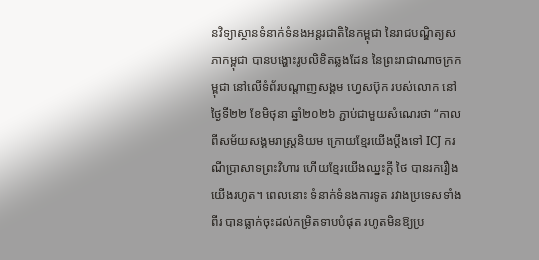នវិទ្យាស្ថានទំនាក់ទំនងអន្តរជាតិនៃកម្ពុជា នៃរាជបណ្ឌិត្យសភាកម្ពុជា បានបង្ហោះរូបលិខិតឆ្លងដែន នៃព្រះរាជាណាចក្រកម្ពុជា នៅលើទំព័របណ្ដាញសង្គម ហ្វេសប៊ុក របស់លោក នៅថ្ងៃទី២២ ខែមិថុនា ឆ្នាំ២០២៦ ភ្ជាប់ជាមួយសំណេរថា “កាលពីសម័យសង្គមរាស្ត្រនិយម ក្រោយខ្មែរយើងប្តឹងទៅ ICJ ករណីប្រាសាទព្រះវិហារ ហើយខ្មែរយើងឈ្នះក្តី ថៃ បានរករឿងយើងរហូត។ ពេលនោះ ទំនាក់ទំនងការទូត រវាងប្រទេសទាំងពីរ បានធ្លាក់ចុះដល់កម្រិតទាបបំផុត រហូតមិនឱ្យប្រ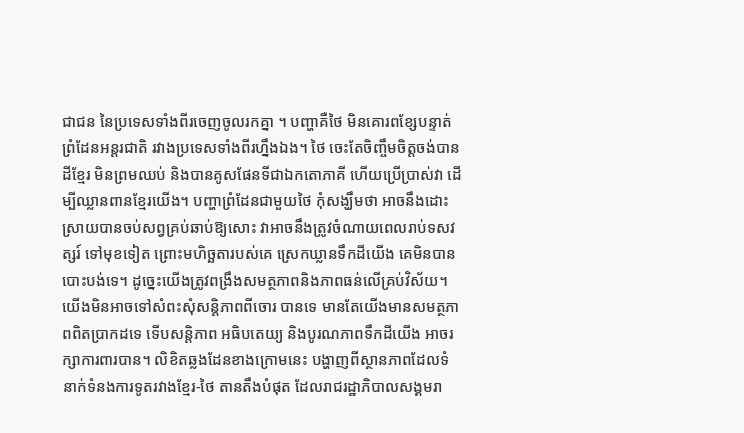ជាជន នៃប្រទេសទាំងពីរចេញចូលរកគ្នា ។ បញ្ហាគឺថៃ មិនគោរពខ្សែបន្ទាត់ព្រំដែនអន្តរជាតិ រវាងប្រទេសទាំងពីរហ្នឹងឯង។ ថៃ ចេះតែចិញ្ចឹមចិត្តចង់បានដីខ្មែរ មិនព្រមឈប់ និងបានគូសផែនទីជាឯកតោភាគី ហើយប្រើប្រាស់វា ដើម្បីឈ្លានពានខ្មែរយើង។ បញ្ហាព្រំដែនជាមួយថៃ កុំសង្ឃឹមថា អាចនឹងដោះស្រាយបានចប់សព្វគ្រប់ឆាប់ឱ្យសោះ វាអាចនឹងត្រូវចំណាយពេលរាប់ទសវត្សរ៍ ទៅមុខទៀត ព្រោះមហិច្ឆតារបស់គេ ស្រេកឃ្លានទឹកដីយើង គេមិនបានបោះបង់ទេ។ ដូច្នេះយើងត្រូវពង្រឹងសមត្ថភាពនិងភាពធន់លើគ្រប់វិស័យ។ យើងមិនអាចទៅសំពះសុំសន្តិភាពពីចោរ បានទេ មានតែយើងមានសមត្ថភាពពិតប្រាកដទេ ទើបសន្តិភាព អធិបតេយ្យ និងបូរណភាពទឹកដីយើង អាចរក្សាការពារបាន។ លិខិតឆ្លងដែនខាងក្រោមនេះ បង្ហាញពីស្ថានភាពដែលទំនាក់ទំនងការទូតរវាងខ្មែរ-ថៃ តានតឹងបំផុត ដែលរាជរដ្ឋាភិបាលសង្គមរា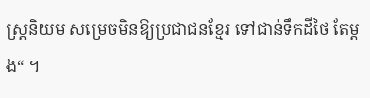ស្ត្រនិយម សម្រេចមិនឱ្យប្រជាជនខ្មែរ ទៅជាន់ទឹកដីថៃ តែម្តង“ ។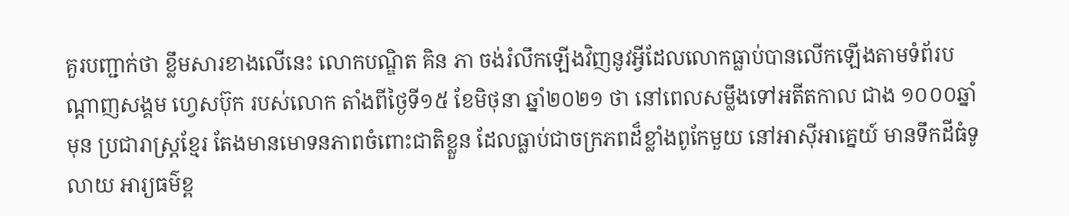គួរបញ្ជាក់ថា ខ្លឹមសារខាងលើនេះ លោកបណ្ឌិត គិន ភា ចង់រំលឹកឡើងវិញនូវអ្វីដែលលោកធ្លាប់បានលើកឡើងតាមទំព័របណ្ដាញសង្គម ហ្វេសប៊ុក របស់លោក តាំងពីថ្ងៃទី១៥ ខែមិថុនា ឆ្នាំ២០២១ ថា នៅពេលសម្លឹងទៅអតីតកាល ជាង ១០០០ឆ្នាំមុន ប្រជារាស្ត្រខ្មែរ តែងមានមោទនភាពចំពោះជាតិខ្លួន ដែលធ្លាប់ជាចក្រភពដ៏ខ្លាំងពូកែមួយ នៅអាស៊ីអាគ្នេយ៍ មានទឹកដីធំទូលាយ អារ្យធម៌ខ្ព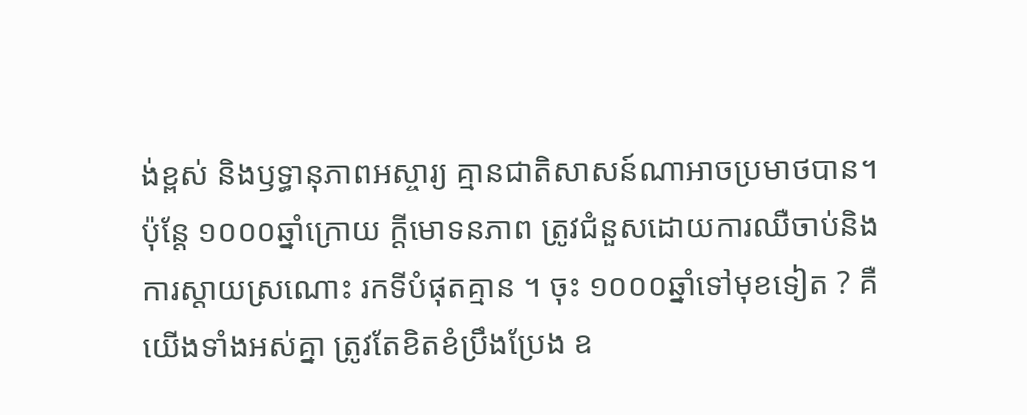ង់ខ្ពស់ និងឫទ្ធានុភាពអស្ចារ្យ គ្មានជាតិសាសន៍ណាអាចប្រមាថបាន។ ប៉ុន្តែ ១០០០ឆ្នាំក្រោយ ក្តីមោទនភាព ត្រូវជំនួសដោយការឈឺចាប់និងការស្តាយស្រណោះ រកទីបំផុតគ្មាន ។ ចុះ ១០០០ឆ្នាំទៅមុខទៀត ? គឺយើងទាំងអស់គ្នា ត្រូវតែខិតខំប្រឹងប្រែង ឧ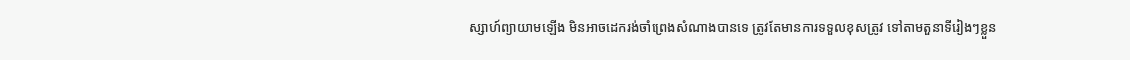ស្សាហ៍ព្យាយាមឡើង មិនអាចដេករង់ចាំព្រេងសំណាងបានទេ ត្រូវតែមានការទទួលខុសត្រូវ ទៅតាមតួនាទីរៀងៗខ្លួន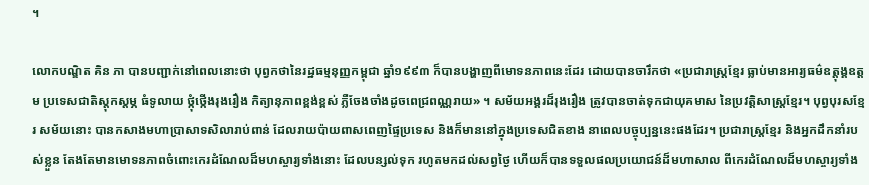។

លោកបណ្ឌិត គិន ភា បានបញ្ជាក់នៅពេលនោះថា បុព្វកថានៃរដ្ឋធម្មនុញ្ញកម្ពុជា ឆ្នាំ១៩៩៣ ក៏បានបង្ហាញពីមោទនភាពនេះដែរ ដោយបានចារឹកថា «ប្រជារាស្ត្រខ្មែរ ធ្លាប់មានអារ្យធម៌ឧត្ដុង្គឧត្ដម ប្រទេសជាតិស្តុកស្ដម្ភ ធំទូលាយ ថ្កុំថ្កើងរុងរឿង កិត្យានុភាពខ្ពង់ខ្ពស់ ភ្លឺចែងចាំងដូចពេជ្រពណ្ណរាយ» ។ សម័យអង្គរដ៏រុងរឿង ត្រូវបានចាត់ទុកជាយុគមាស នៃប្រវត្តិសាស្ត្រខ្មែរ។ បុព្វបុរសខ្មែរ សម័យនោះ បានកសាងមហាប្រាសាទសិលារាប់ពាន់ ដែលរាយប៉ាយពាសពេញផ្ទៃប្រទេស និងក៏មាននៅក្នុងប្រទេសជិតខាង នាពេលបច្ចុប្បន្ននេះផងដែរ។ ប្រជារាស្ត្រខ្មែរ និងអ្នកដឹកនាំរបស់ខ្លួន តែងតែមានមោទនភាពចំពោះកេរដំណែលដ៏មហស្ចារ្យទាំងនោះ ដែលបន្សល់ទុក រហូតមកដល់សព្វថ្ងៃ ហើយក៏បានទទួលផលប្រយោជន៍ដ៏មហាសាល ពីកេរដំណែលដ៏មហស្ចារ្យទាំង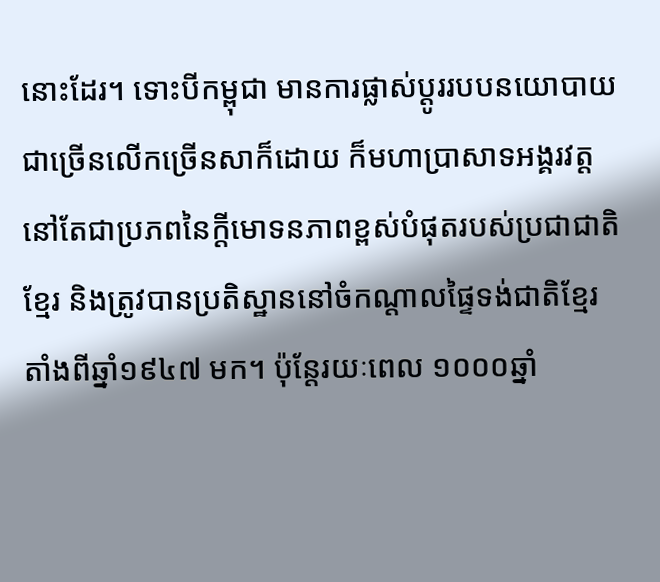នោះដែរ។ ទោះបីកម្ពុជា មានការផ្លាស់ប្តូររបបនយោបាយ ជាច្រើនលើកច្រើនសាក៏ដោយ ក៏មហាប្រាសាទអង្គរវត្ត នៅតែជាប្រភពនៃក្តីមោទនភាពខ្ពស់បំផុតរបស់ប្រជាជាតិខ្មែរ និងត្រូវបានប្រតិស្ឋាននៅចំកណ្តាលផ្ទៃទង់ជាតិខ្មែរ តាំងពីឆ្នាំ១៩៤៧ មក។ ប៉ុន្តែរយៈពេល ១០០០ឆ្នាំ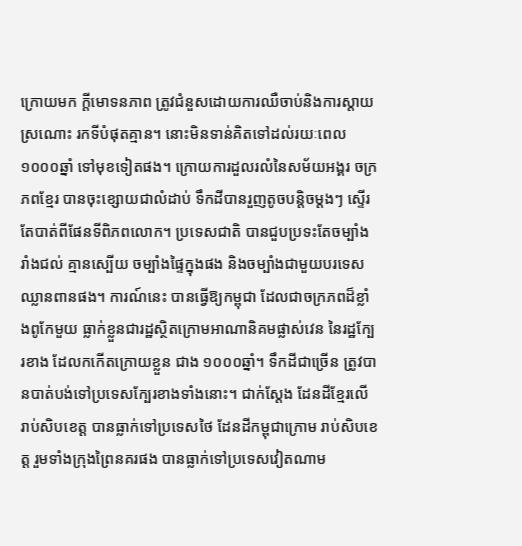ក្រោយមក ក្តីមោទនភាព ត្រូវជំនួសដោយការឈឺចាប់និងការស្តាយស្រណោះ រកទីបំផុតគ្មាន។ នោះមិនទាន់គិតទៅដល់រយៈពេល ១០០០ឆ្នាំ ទៅមុខទៀតផង។ ក្រោយការដួលរលំនៃសម័យអង្គរ ចក្រភពខ្មែរ បានចុះខ្សោយជាលំដាប់ ទឹកដីបានរួញតូចបន្តិចម្តងៗ ស្ទើរតែបាត់ពីផែនទីពិភពលោក។ ប្រទេសជាតិ បានជួបប្រទះតែចម្បាំងរាំងជល់ គ្មានស្បើយ ចម្បាំងផ្ទៃក្នុងផង និងចម្បាំងជាមួយបរទេសឈ្លានពានផង។ ការណ៍នេះ បានធ្វើឱ្យកម្ពុជា ដែលជាចក្រភពដ៏ខ្លាំងពូកែមួយ ធ្លាក់ខ្លួនជារដ្ឋស្ថិតក្រោមអាណានិគមផ្លាស់វេន នៃរដ្ឋក្បែរខាង ដែលកកើតក្រោយខ្លួន ជាង ១០០០ឆ្នាំ។ ទឹកដីជាច្រើន ត្រូវបានបាត់បង់ទៅប្រទេសក្បែរខាងទាំងនោះ។ ជាក់ស្តែង ដែនដីខ្មែរលើ រាប់សិបខេត្ត បានធ្លាក់ទៅប្រទេសថៃ ដែនដីកម្ពុជាក្រោម រាប់សិបខេត្ត រួមទាំងក្រុងព្រៃនគរផង បានធ្លាក់ទៅប្រទេសវៀតណាម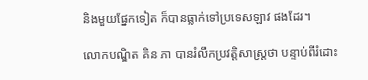និងមួយផ្នែកទៀត ក៏បានធ្លាក់ទៅប្រទេសឡាវ ផងដែរ។

លោកបណ្ឌិត គិន ភា បានរំលឹកប្រវត្តិសាស្រ្តថា បន្ទាប់ពីរំដោះ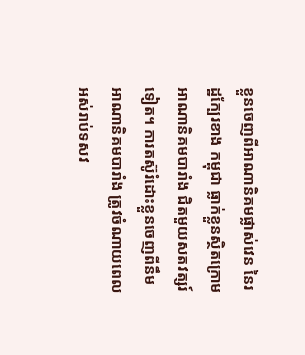ខ្លួនចេញពីអាណានិគមផ្លាស់វេន នៃរដ្ឋក្បែរខាង កម្ពុជា ធ្លាក់ខ្លួនស្ថិតក្រោមអាណានិគមបារាំង ជិតមួយសតវត្សរ៍ទៀត។ ការតស៊ូរំដោះខ្លួនចេញពីនឹមអាណានិគមបារាំង ត្រូវចំណាយពេលអស់រាប់ទសវ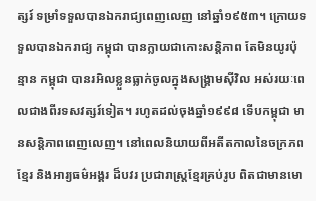ត្សរ៍ ទម្រាំទទួលបានឯករាជ្យពេញលេញ នៅឆ្នាំ១៩៥៣។ ក្រោយទទួលបានឯករាជ្យ កម្ពុជា បានក្លាយជាកោះសន្តិភាព តែមិនយូរប៉ុន្មាន កម្ពុជា បានរអិលខ្លួនធ្លាក់ចូលក្នុងសង្គ្រាមស៊ីវិល អស់រយៈពេលជាងពីរទសវត្សរ៍ទៀត។ រហូតដល់ចុងឆ្នាំ១៩៩៨ ទើបកម្ពុជា មានសន្តិភាពពេញលេញ។ នៅពេលនិយាយពីអតីតកាលនៃចក្រភពខ្មែរ និងអារ្យធម៌អង្គរ ដ៏បវរ ប្រជារាស្ត្រខ្មែរគ្រប់រូប ពិតជាមានមោ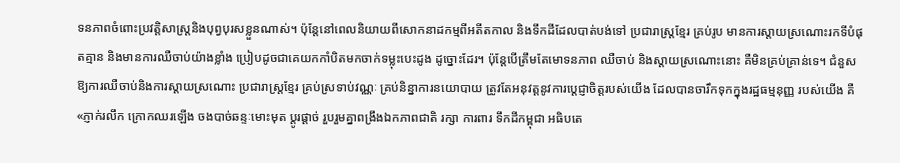ទនភាពចំពោះប្រវត្តិសាស្ត្រនិងបុព្វបុរសខ្លួនណាស់។ ប៉ុន្តែនៅពេលនិយាយពីសោកនាដកម្មពីអតីតកាល និងទឹកដីដែលបាត់បង់ទៅ ប្រជារាស្ត្រខ្មែរ គ្រប់រូប មានការស្តាយស្រណោះរកទីបំផុតគ្មាន និងមានការឈឺចាប់យ៉ាងខ្លាំង ប្រៀបដូចជាគេយកកាំបិតមកចាក់ទម្លុះបេះដូង ដូច្នោះដែរ។ ប៉ុន្តែបើត្រឹមតែមោទនភាព ឈឺចាប់ និងស្តាយស្រណោះនោះ គឺមិនគ្រប់គ្រាន់ទេ។ ជំនួសឱ្យការឈឺចាប់និងការស្តាយស្រណោះ ប្រជារាស្ត្រខ្មែរ គ្រប់ស្រទាប់វណ្ណៈ គ្រប់និន្នាការនយោបាយ ត្រូវតែអនុវត្តនូវការប្តេជ្ញាចិត្តរបស់យើង ដែលបានចារឹកទុកក្នុងរដ្ឋធម្មនុញ្ញ របស់យើង គឺ «ភ្ញាក់រលឹក ក្រោកឈរឡើង ចងបាច់ឆន្ទៈមោះមុត ប្ដូរផ្ដាច់ រួបរួមគ្នាពង្រឹងឯកភាពជាតិ រក្សា ការពារ ទឹកដីកម្ពុជា អធិបតេ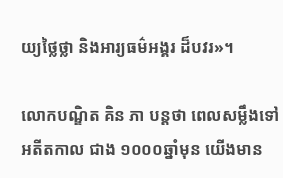យ្យថ្លៃថ្លា និងអារ្យធម៌អង្គរ ដ៏បវរ»។

លោកបណ្ឌិត គិន ភា បន្តថា ពេលសម្លឹងទៅអតីតកាល ជាង ១០០០ឆ្នាំមុន យើងមាន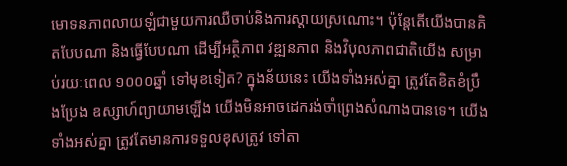មោទនភាពលាយឡំជាមួយការឈឺចាប់និងការស្តាយស្រណោះ។ ប៉ុន្តែតើយើងបានគិតបែបណា និងធ្វើបែបណា ដើម្បីអត្ថិភាព វឌ្ឍនភាព និងវិបុលភាពជាតិយើង សម្រាប់រយៈពេល ១០០០ឆ្នាំ ទៅមុខទៀត? ក្នុងន័យនេះ យើងទាំងអស់គ្នា ត្រូវតែខិតខំប្រឹងប្រែង ឧស្សាហ៍ព្យាយាមឡើង យើងមិនអាចដេករង់ចាំព្រេងសំណាងបានទេ។ យើងទាំងអស់គ្នា ត្រូវតែមានការទទួលខុសត្រូវ ទៅតា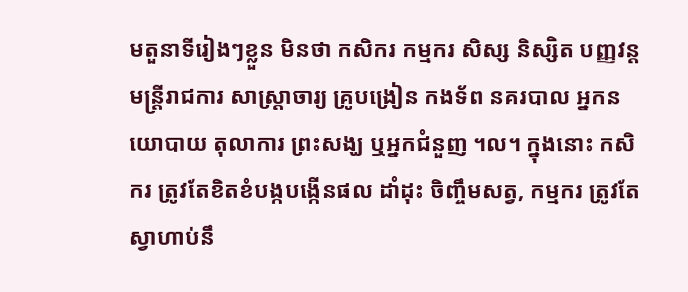មតួនាទីរៀងៗខ្លួន មិនថា កសិករ កម្មករ សិស្ស និស្សិត បញ្ញវន្ត មន្ត្រីរាជការ សាស្ត្រាចារ្យ គ្រូបង្រៀន កងទ័ព នគរបាល អ្នកនយោបាយ តុលាការ ព្រះសង្ឃ ឬអ្នកជំនួញ ។ល។ ក្នុងនោះ កសិករ ត្រូវតែខិតខំបង្កបង្កើនផល ដាំដុះ ចិញ្ចឹមសត្វ, កម្មករ ត្រូវតែស្វាហាប់នឹ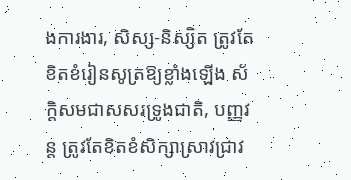ងការងារ, សិស្ស-និស្សិត ត្រូវតែខិតខំរៀនសូត្រឱ្យខ្លាំងឡើង ស័ក្តិសមជាសសរទ្រូងជាតិ, បញ្ញវន្ត ត្រូវតែខិតខំសិក្សាស្រាវជ្រាវ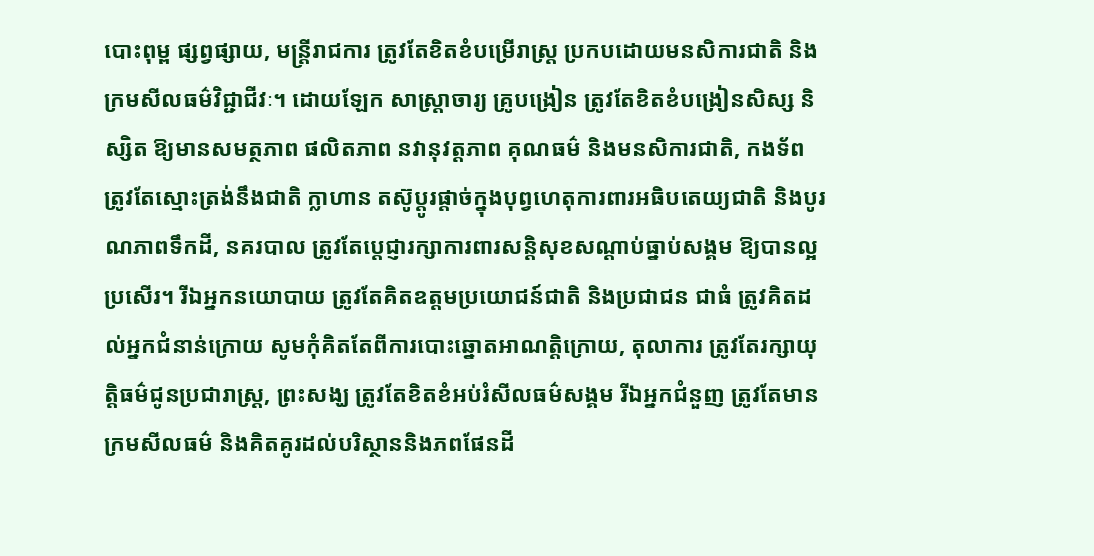បោះពុម្ព ផ្សព្វផ្សាយ, មន្ត្រីរាជការ ត្រូវតែខិតខំបម្រើរាស្ត្រ ប្រកបដោយមនសិការជាតិ និងក្រមសីលធម៌វិជ្ជាជីវៈ។ ដោយឡែក សាស្ត្រាចារ្យ គ្រូបង្រៀន ត្រូវតែខិតខំបង្រៀនសិស្ស និស្សិត ឱ្យមានសមត្ថភាព ផលិតភាព នវានុវត្តភាព គុណធម៌ និងមនសិការជាតិ, កងទ័ព ត្រូវតែស្មោះត្រង់នឹងជាតិ ក្លាហាន តស៊ូប្តូរផ្តាច់ក្នុងបុព្វហេតុការពារអធិបតេយ្យជាតិ និងបូរណភាពទឹកដី, នគរបាល ត្រូវតែប្តេជ្ញារក្សាការពារសន្តិសុខសណ្ដាប់ធ្នាប់សង្គម ឱ្យបានល្អប្រសើរ។ រីឯអ្នកនយោបាយ ត្រូវតែគិតឧត្តមប្រយោជន៍ជាតិ និងប្រជាជន ជាធំ ត្រូវគិតដល់អ្នកជំនាន់ក្រោយ សូមកុំគិតតែពីការបោះឆ្នោតអាណត្តិក្រោយ, តុលាការ ត្រូវតែរក្សាយុត្តិធម៌ជូនប្រជារាស្ត្រ, ព្រះសង្ឃ ត្រូវតែខិតខំអប់រំសីលធម៌សង្គម រីឯអ្នកជំនួញ ត្រូវតែមានក្រមសីលធម៌ និងគិតគូរដល់បរិស្ថាននិងភពផែនដី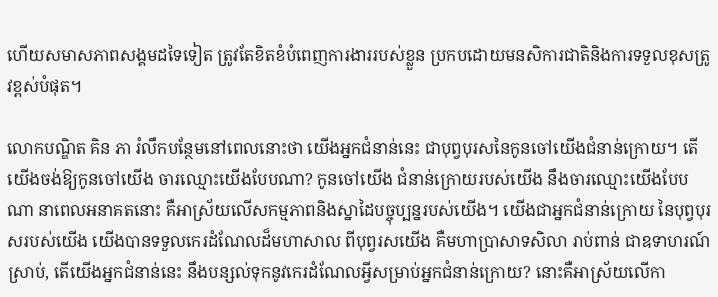ហើយសមាសភាពសង្គមដទៃទៀត ត្រូវតែខិតខំបំពេញការងាររបស់ខ្លួន ប្រកបដោយមនសិការជាតិនិងការទទួលខុសត្រូវខ្ពស់បំផុត។

លោកបណ្ឌិត គិន ភា រំលឹកបន្ថែមនៅពេលនោះថា យើងអ្នកជំនាន់នេះ ជាបុព្វបុរសនៃកូនចៅយើងជំនាន់ក្រោយ។ តើយើងចង់ឱ្យកូនចៅយើង ចារឈ្មោះយើងបែបណា? កូនចៅយើង ជំនាន់ក្រោយរបស់យើង នឹងចារឈ្មោះយើងបែបណា នាពេលអនាគតនោះ គឺអាស្រ័យលើសកម្មភាពនិងស្នាដៃបច្ចុប្បន្នរបស់យើង។ យើងជាអ្នកជំនាន់ក្រោយ នៃបុព្វបុរសរបស់យើង យើងបានទទួលកេរដំណែលដ៏មហាសាល ពីបុព្វរសយើង គឺមហាប្រាសាទសិលា រាប់ពាន់ ជាឧទាហរណ៍ស្រាប់, តើយើងអ្នកជំនាន់នេះ នឹងបន្សល់ទុកនូវកេរដំណែលអ្វីសម្រាប់អ្នកជំនាន់ក្រោយ? នោះគឺអាស្រ័យលើកា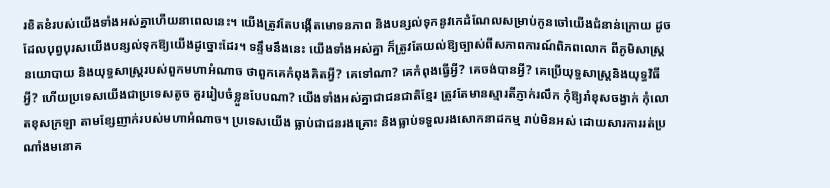រខិតខំរបស់យើងទាំងអស់គ្នាហើយនាពេលនេះ។ យើងត្រូវតែបង្កើតមោទនភាព និងបន្សល់ទុកនូវកេដំណែលសម្រាប់កូនចៅយើងជំនាន់ក្រោយ ដូចដែលបុព្វបុរសយើងបន្សល់ទុកឱ្យយើងដូច្នោះដែរ។ ទន្ទឹមនឹងនេះ យើងទាំងអស់គ្នា ក៏ត្រូវតែយល់ឱ្យច្បាស់ពីសភាពការណ៍ពិភពលោក ពីភូមិសាស្ត្រនយោបាយ និងយុទ្ធសាស្ត្ររបស់ពួកមហាអំណាច ថាពួកគេកំពុងគិតអ្វី? គេទៅណា? គេកំពុងធ្វើអ្វី? គេចង់បានអ្វី? គេប្រើយុទ្ធសាស្ត្រនិងយុទ្ធវិធីអ្វី? ហើយប្រទេសយើងជាប្រទេសតូច គួររៀបចំខ្លួនបែបណា? យើងទាំងអស់គ្នាជាជនជាតិខ្មែរ ត្រូវតែមានស្មារតីភ្ញាក់រលឹក កុំឱ្យរាំខុសចង្វាក់ កុំលោតខុសក្រឡា តាមខ្សែញាក់របស់មហាអំណាច។ ប្រទេសយើង ធ្លាប់ជាជនរងគ្រោះ និងធ្លាប់ទទួលរងសោកនាដកម្ម រាប់មិនអស់ ដោយសារការរត់ប្រណាំងមនោគ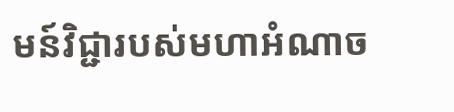មន៍វិជ្ជារបស់មហាអំណាច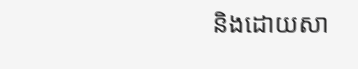និងដោយសា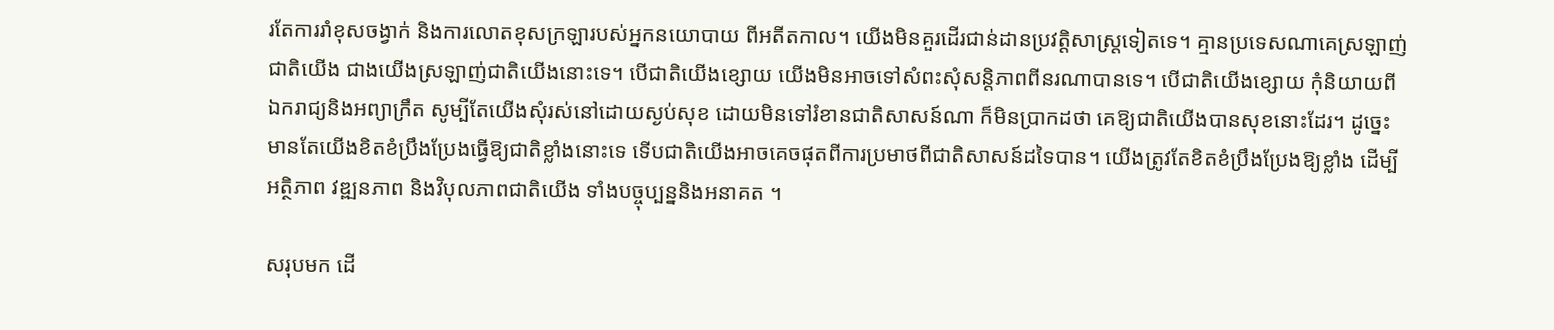រតែការរាំខុសចង្វាក់ និងការលោតខុសក្រឡារបស់អ្នកនយោបាយ ពីអតីតកាល។ យើងមិនគួរដើរជាន់ដានប្រវត្តិសាស្ត្រទៀតទេ។ គ្មានប្រទេសណាគេស្រឡាញ់ជាតិយើង ជាងយើងស្រឡាញ់ជាតិយើងនោះទេ។ បើជាតិយើងខ្សោយ យើងមិនអាចទៅសំពះសុំសន្តិភាពពីនរណាបានទេ។ បើជាតិយើងខ្សោយ កុំនិយាយពីឯករាជ្យនិងអព្យាក្រឹត សូម្បីតែយើងសុំរស់នៅដោយស្ងប់សុខ ដោយមិនទៅរំខានជាតិសាសន៍ណា ក៏មិនប្រាកដថា គេឱ្យជាតិយើងបានសុខនោះដែរ។ ដូច្នេះមានតែយើងខិតខំប្រឹងប្រែងធ្វើឱ្យជាតិខ្លាំងនោះទេ ទើបជាតិយើងអាចគេចផុតពីការប្រមាថពីជាតិសាសន៍ដទៃបាន។ យើងត្រូវតែខិតខំប្រឹងប្រែងឱ្យខ្លាំង ដើម្បីអត្ថិភាព វឌ្ឍនភាព និងវិបុលភាពជាតិយើង ទាំងបច្ចុប្បន្ននិងអនាគត ។

សរុបមក ដើ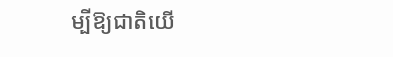ម្បីឱ្យជាតិយើ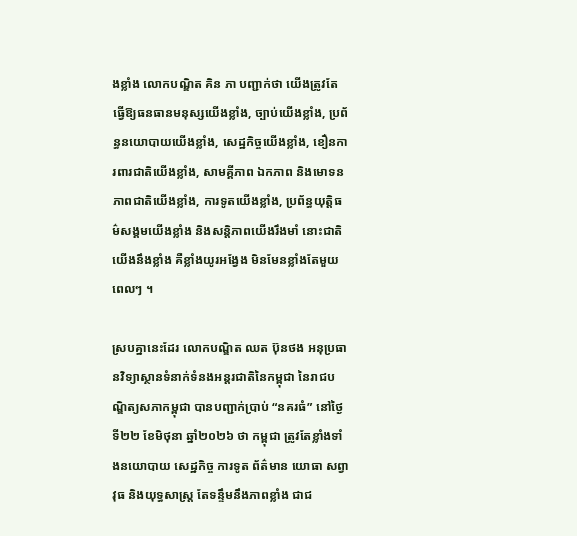ងខ្លាំង លោកបណ្ឌិត គិន ភា បញ្ជាក់ថា យើងត្រូវតែធ្វើឱ្យធនធានមនុស្សយើងខ្លាំង, ច្បាប់យើងខ្លាំង, ប្រព័ន្ធនយោបាយយើងខ្លាំង, សេដ្ឋកិច្ចយើងខ្លាំង, ខឿនការពារជាតិយើងខ្លាំង, សាមគ្គីភាព ឯកភាព និងមោទនភាពជាតិយើងខ្លាំង, ការទូតយើងខ្លាំង, ប្រព័ន្ធយុត្តិធម៌សង្គមយើងខ្លាំង និងសន្តិភាពយើងរឹងមាំ នោះជាតិយើងនឹងខ្លាំង គឺខ្លាំងយូរអង្វែង មិនមែនខ្លាំងតែមួយពេលៗ ។

ស្របគ្នានេះដែរ លោកបណ្ឌិត ឈត ប៊ុនថង អនុប្រធានវិទ្យាស្ថានទំនាក់ទំនងអន្តរជាតិនៃកម្ពុជា នៃរាជបណ្ឌិត្យសភាកម្ពុជា បានបញ្ជាក់ប្រាប់ “នគរធំ” នៅថ្ងៃទី២២ ខែមិថុនា ឆ្នាំ២០២៦ ថា កម្ពុជា ត្រូវតែខ្លាំងទាំងនយោបាយ សេដ្ឋកិច្ច ការទូត ព័ត៌មាន យោធា សព្វាវុធ និងយុទ្ធសាស្ត្រ តែទន្ទឹមនឹងភាពខ្លាំង ជាជ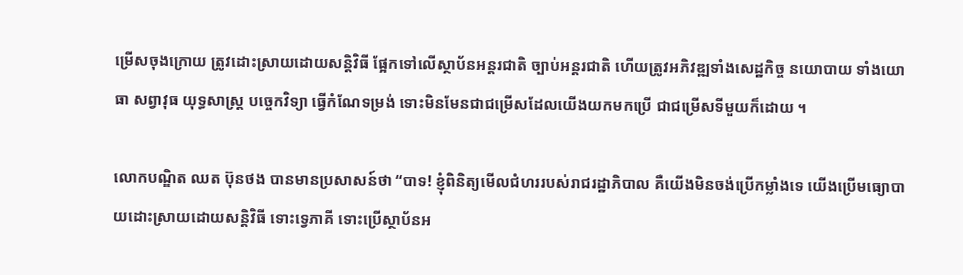ម្រើសចុងក្រោយ ត្រូវដោះស្រាយដោយសន្តិវិធី ផ្អែកទៅលើស្ថាប័នអន្តរជាតិ ច្បាប់អន្តរជាតិ ហើយត្រូវអភិវឌ្ឍទាំងសេដ្ឋកិច្ច នយោបាយ ទាំងយោធា សព្វាវុធ យុទ្ធសាស្ត្រ បច្ចេកវិទ្យា ធ្វើកំណែទម្រង់ ទោះមិនមែនជាជម្រើសដែលយើងយកមកប្រើ ជាជម្រើសទីមួយក៏ដោយ ។

លោកបណ្ឌិត ឈត ប៊ុនថង បានមានប្រសាសន៍ថា “បាទ! ខ្ញុំពិនិត្យមើលជំហររបស់រាជរដ្ឋាភិបាល គឺយើងមិនចង់ប្រើកម្លាំងទេ យើងប្រើមធ្យោបាយដោះស្រាយដោយសន្តិវិធី ទោះទ្វេភាគី ទោះប្រើស្ថាប័នអ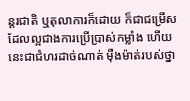ន្តរជាតិ ឬតុលាការក៏ដោយ ក៏ជាជម្រើសដែលល្អជាងការប្រើប្រាស់កម្លាំង ហើយនេះជាជំហរដាច់ណាត់ ម៉ឺងម៉ាត់របស់ថ្នា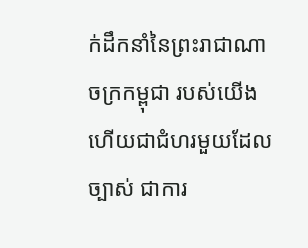ក់ដឹកនាំនៃព្រះរាជាណាចក្រកម្ពុជា របស់យើង ហើយជាជំហរមួយដែលច្បាស់ ជាការ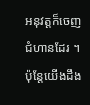អនុវត្តក៏ចេញជំហានដែរ ។ ប៉ុន្តែយើងដឹង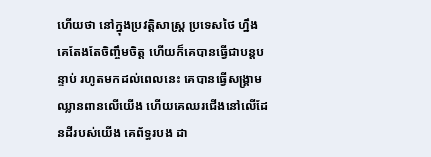ហើយថា នៅក្នុងប្រវត្តិសាស្ត្រ ប្រទេសថៃ ហ្នឹង គេតែងតែចិញ្ចឹមចិត្ត ហើយក៏គេបានធ្វើជាបន្តបន្ទាប់ រហូតមកដល់ពេលនេះ គេបានធ្វើសង្គ្រាមឈ្លានពានលើយើង ហើយគេឈរជើងនៅលើដែនដីរបស់យើង គេព័ទ្ធរបង ដា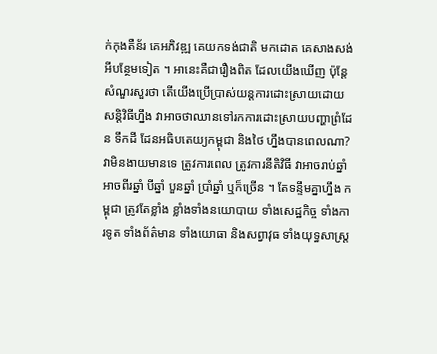ក់កុងតឺន័រ គេអភិវឌ្ឍ គេយកទង់ជាតិ មកដោត គេសាងសង់អីបន្ថែមទៀត ។ អានេះគឺជារឿងពិត ដែលយើងឃើញ ប៉ុន្ដែសំណួរសួរថា តើយើងប្រើប្រាស់យន្តការដោះស្រាយដោយសន្តិវិធីហ្នឹង វាអាចថាឈានទៅរកការដោះស្រាយបញ្ហាព្រំដែន ទឹកដី ដែនអធិបតេយ្យកម្ពុជា និងថៃ ហ្នឹងបានពេលណា? វាមិនងាយមានទេ ត្រូវការពេល ត្រូវការនីតិវិធី វាអាចរាប់ឆ្នាំ អាចពីរឆ្នាំ បីឆ្នាំ បួនឆ្នាំ ប្រាំឆ្នាំ ឬក៏ច្រើន ។ តែទន្ទឹមគ្នាហ្នឹង កម្ពុជា ត្រូវតែខ្លាំង ខ្លាំងទាំងនយោបាយ ទាំងសេដ្ឋកិច្ច ទាំងការទូត ទាំងព័ត៌មាន ទាំងយោធា និងសព្វាវុធ ទាំងយុទ្ធសាស្ត្រ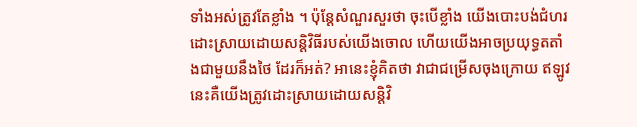ទាំងអស់ត្រូវតែខ្លាំង ។ ប៉ុន្ដែសំណួរសួរថា ចុះបើខ្លាំង យើងបោះបង់ជំហរដោះស្រាយដោយសន្តិវិធីរបស់យើងចោល ហើយយើងអាចប្រយុទ្ធតតាំងជាមួយនឹងថៃ ដែរក៏អត់? អានេះខ្ញុំគិតថា វាជាជម្រើសចុងក្រោយ ឥឡូវនេះគឺយើងត្រូវដោះស្រាយដោយសន្តិវិ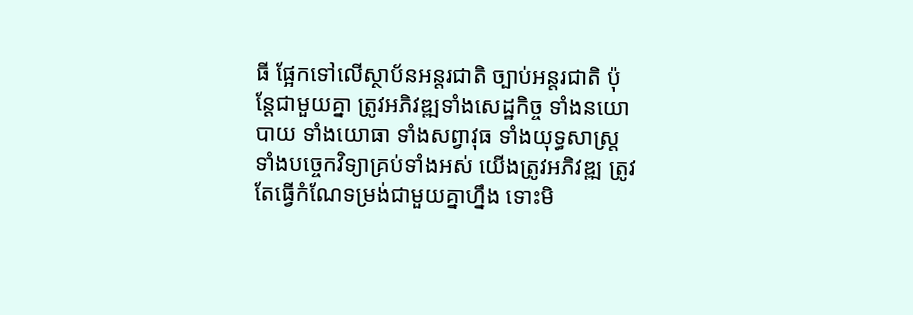ធី ផ្អែកទៅលើស្ថាប័នអន្តរជាតិ ច្បាប់អន្តរជាតិ ប៉ុន្តែជាមួយគ្នា ត្រូវអភិវឌ្ឍទាំងសេដ្ឋកិច្ច ទាំងនយោបាយ ទាំងយោធា ទាំងសព្វាវុធ ទាំងយុទ្ធសាស្ត្រ ទាំងបច្ចេកវិទ្យាគ្រប់ទាំងអស់ យើងត្រូវអភិវឌ្ឍ ត្រូវតែធ្វើកំណែទម្រង់ជាមួយគ្នាហ្នឹង ទោះមិ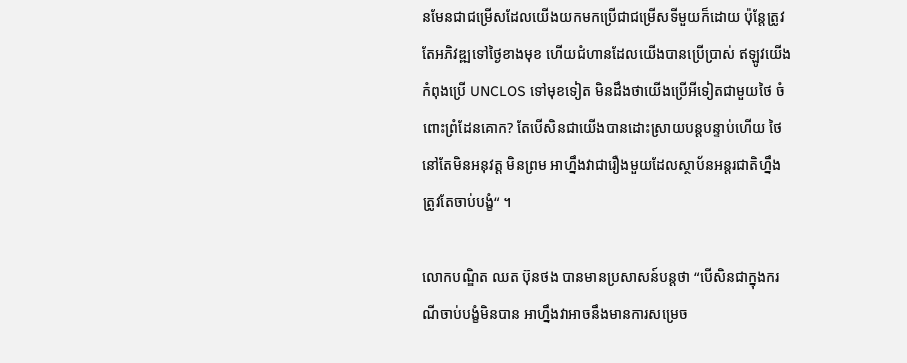នមែនជាជម្រើសដែលយើងយកមកប្រើជាជម្រើសទីមួយក៏ដោយ ប៉ុន្តែត្រូវតែអភិវឌ្ឍទៅថ្ងៃខាងមុខ ហើយជំហានដែលយើងបានប្រើប្រាស់ ឥឡូវយើងកំពុងប្រើ UNCLOS ទៅមុខទៀត មិនដឹងថាយើងប្រើអីទៀតជាមួយថៃ ចំពោះព្រំដែនគោក? តែបើសិនជាយើងបានដោះស្រាយបន្តបន្ទាប់ហើយ ថៃ នៅតែមិនអនុវត្ត មិនព្រម អាហ្នឹងវាជារឿងមួយដែលស្ថាប័នអន្តរជាតិហ្នឹង ត្រូវតែចាប់បង្ខំ“ ។

លោកបណ្ឌិត ឈត ប៊ុនថង បានមានប្រសាសន៍បន្តថា “បើសិនជាក្នុងករណីចាប់បង្ខំមិនបាន អាហ្នឹងវាអាចនឹងមានការសម្រេច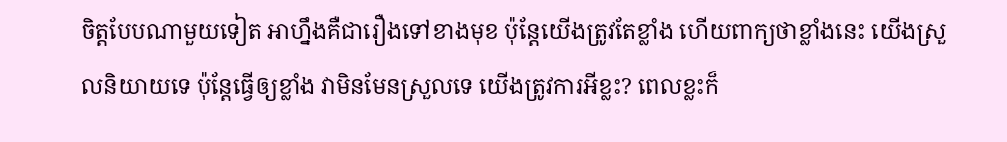ចិត្តបែបណាមួយទៀត អាហ្នឹងគឺជារឿងទៅខាងមុខ ប៉ុន្តែយើងត្រូវតែខ្លាំង ហើយពាក្យថាខ្លាំងនេះ យើងស្រួលនិយាយទេ ប៉ុន្តែធ្វើឲ្យខ្លាំង វាមិនមែនស្រួលទេ យើងត្រូវការអីខ្លះ? ពេលខ្លះក៏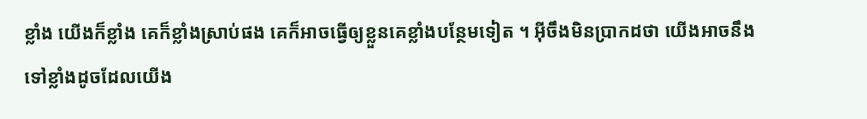ខ្លាំង យើងក៏ខ្លាំង គេក៏ខ្លាំងស្រាប់ផង គេក៏អាចធ្វើឲ្យខ្លួនគេខ្លាំងបន្ថែមទៀត ។ អ៊ីចឹងមិនប្រាកដថា យើងអាចនឹងទៅខ្លាំងដូចដែលយើង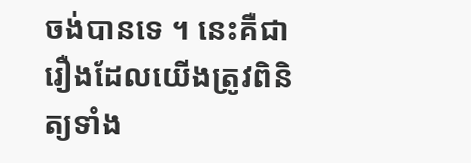ចង់បានទេ ។ នេះគឺជារឿងដែលយើងត្រូវពិនិត្យទាំង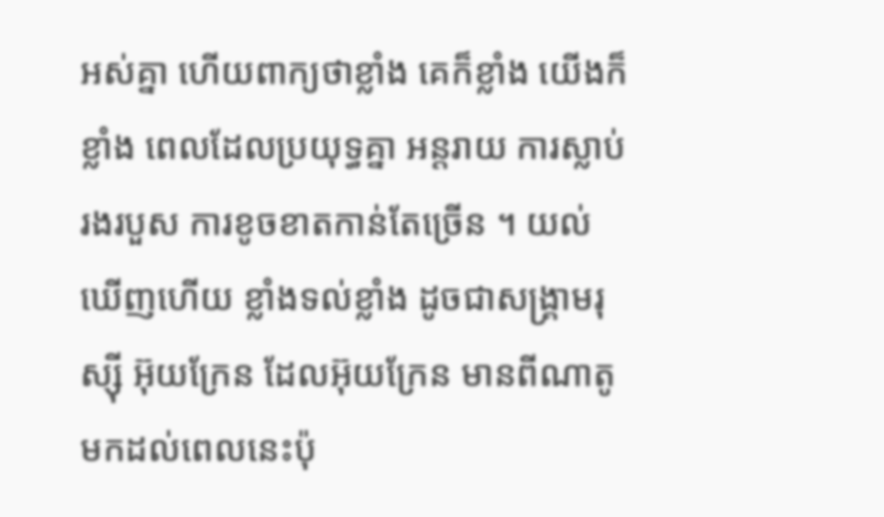អស់គ្នា ហើយពាក្យថាខ្លាំង គេក៏ខ្លាំង យើងក៏ខ្លាំង ពេលដែលប្រយុទ្ធគ្នា អន្តរាយ ការស្លាប់ រងរបួស ការខូចខាតកាន់តែច្រើន ។ យល់ឃើញហើយ ខ្លាំងទល់ខ្លាំង ដូចជាសង្គ្រាមរុស្ស៊ី អ៊ុយក្រែន ដែលអ៊ុយក្រែន មានពីណាតូ មកដល់ពេលនេះប៉ុ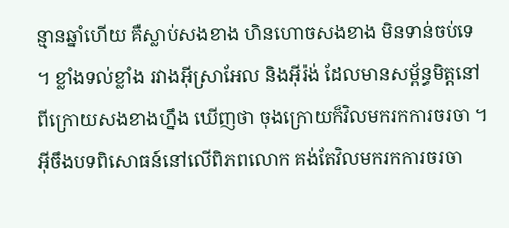ន្មានឆ្នាំហើយ គឺស្លាប់សងខាង ហិនហោចសងខាង មិនទាន់ចប់ទេ ។ ខ្លាំងទល់ខ្លាំង រវាងអ៊ីស្រាអែល និងអ៊ីរ៉ង់ ដែលមានសម្ព័ន្ធមិត្តនៅពីក្រោយសងខាងហ្នឹង ឃើញថា ចុងក្រោយក៏វិលមករកការចរចា ។ អ៊ីចឹងបទពិសោធន៍នៅលើពិភពលោក គង់តែវិលមករកការចរចា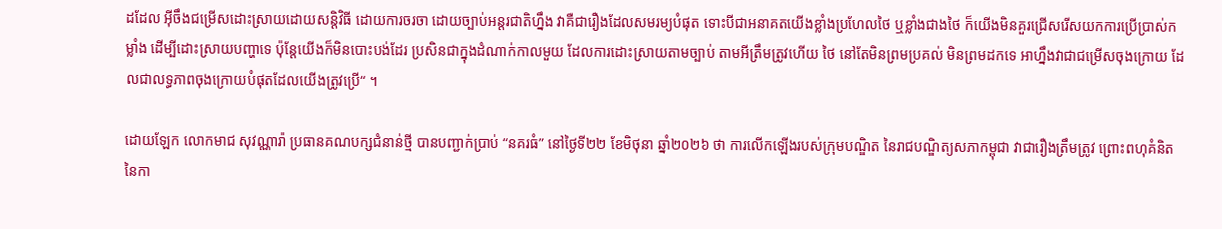ដដែល អ៊ីចឹងជម្រើសដោះស្រាយដោយសន្តិវិធី ដោយការចរចា ដោយច្បាប់អន្តរជាតិហ្នឹង វាគឺជារឿងដែលសមរម្យបំផុត ទោះបីជាអនាគតយើងខ្លាំងប្រហែលថៃ ឬខ្លាំងជាងថៃ ក៏យើងមិនគួរជ្រើសរើសយកការប្រើប្រាស់កម្លាំង ដើម្បីដោះស្រាយបញ្ហាទេ ប៉ុន្តែយើងក៏មិនបោះបង់ដែរ ប្រសិនជាក្នុងដំណាក់កាលមួយ ដែលការដោះស្រាយតាមច្បាប់ តាមអីត្រឹមត្រូវហើយ ថៃ នៅតែមិនព្រមប្រគល់ មិនព្រមដកទេ អាហ្នឹងវាជាជម្រើសចុងក្រោយ ដែលជាលទ្ធភាពចុងក្រោយបំផុតដែលយើងត្រូវប្រើ“ ។

ដោយឡែក លោកមាជ សុវណ្ណារ៉ា ប្រធានគណបក្សជំនាន់ថ្មី បានបញ្ជាក់ប្រាប់ “នគរធំ” នៅថ្ងៃទី២២ ខែមិថុនា ឆ្នាំ២០២៦ ថា ការលើកឡើងរបស់ក្រុមបណ្ឌិត នៃរាជបណ្ឌិត្យសភាកម្ពុជា វាជារឿងត្រឹមត្រូវ ព្រោះពហុគំនិតនៃកា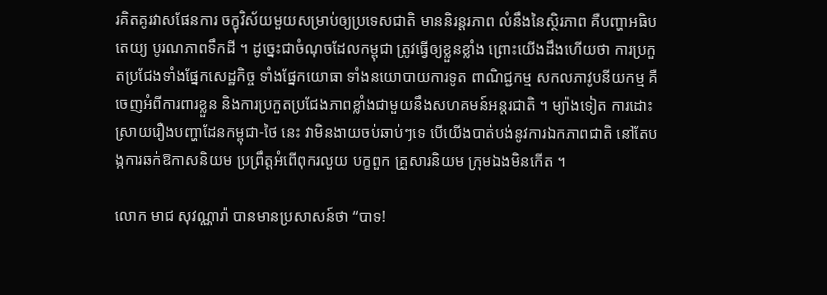រគិតគូរវាសផែនការ ចក្ខុវិស័យមួយសម្រាប់ឲ្យប្រទេសជាតិ មាននិរន្តរភាព លំនឹងនៃស្ថិរភាព គឺបញ្ហាអធិបតេយ្យ បូរណភាពទឹកដី ។ ដូច្នេះជាចំណុចដែលកម្ពុជា ត្រូវធ្វើឲ្យខ្លួនខ្លាំង ព្រោះយើងដឹងហើយថា ការប្រកួតប្រជែងទាំងផ្នែកសេដ្ឋកិច្ច ទាំងផ្នែកយោធា ទាំងនយោបាយការទូត ពាណិជ្ជកម្ម សកលភាវូបនីយកម្ម គឺចេញអំពីការពារខ្លួន និងការប្រកួតប្រជែងភាពខ្លាំងជាមួយនឹងសហគមន៍អន្តរជាតិ ។ ម្យ៉ាងទៀត ការដោះស្រាយរឿងបញ្ហាដែនកម្ពុជា-ថៃ នេះ វាមិនងាយចប់ឆាប់ៗទេ បើយើងបាត់បង់នូវការឯកភាពជាតិ នៅតែបង្កការឆក់ឱកាសនិយម ប្រព្រឹត្តអំពើពុករលួយ បក្ខពួក គ្រួសារនិយម ក្រុមឯងមិនកើត ។

លោក មាជ សុវណ្ណារ៉ា បានមានប្រសាសន៍ថា “បាទ!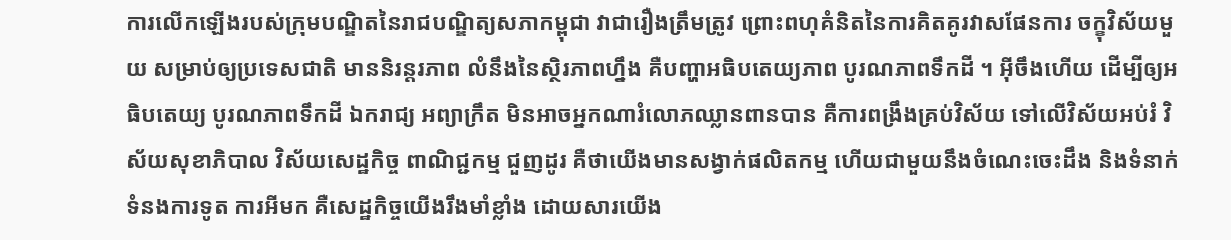ការលើកឡើងរបស់ក្រុមបណ្ឌិតនៃរាជបណ្ឌិត្យសភាកម្ពុជា វាជារឿងត្រឹមត្រូវ ព្រោះពហុគំនិតនៃការគិតគូរវាសផែនការ ចក្ខុវិស័យមួយ សម្រាប់ឲ្យប្រទេសជាតិ មាននិរន្តរភាព លំនឹងនៃស្ថិរភាពហ្នឹង គឺបញ្ហាអធិបតេយ្យភាព បូរណភាពទឹកដី ។ អ៊ីចឹងហើយ ដើម្បីឲ្យអធិបតេយ្យ បូរណភាពទឹកដី ឯករាជ្យ អព្យាក្រឹត មិនអាចអ្នកណារំលោភឈ្លានពានបាន គឺការពង្រឹងគ្រប់វិស័យ ទៅលើវិស័យអប់រំ វិស័យសុខាភិបាល វិស័យសេដ្ឋកិច្ច ពាណិជ្ជកម្ម ជួញដូរ គឺថាយើងមានសង្វាក់ផលិតកម្ម ហើយជាមួយនឹងចំណេះចេះដឹង និងទំនាក់ទំនងការទូត ការអីមក គឺសេដ្ឋកិច្ចយើងរឹងមាំខ្លាំង ដោយសារយើង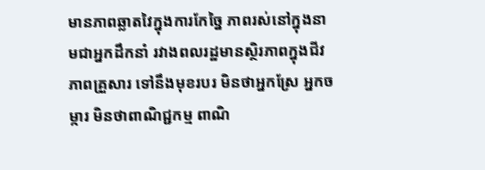មានភាពឆ្លាតវៃក្នុងការកែច្នៃ ភាពរស់នៅក្នុងនាមជាអ្នកដឹកនាំ រវាងពលរដ្ឋមានស្ថិរភាពក្នុងជីវភាពគ្រួសារ ទៅនឹងមុខរបរ មិនថាអ្នកស្រែ អ្នកចម្ការ មិនថាពាណិជ្ជកម្ម ពាណិ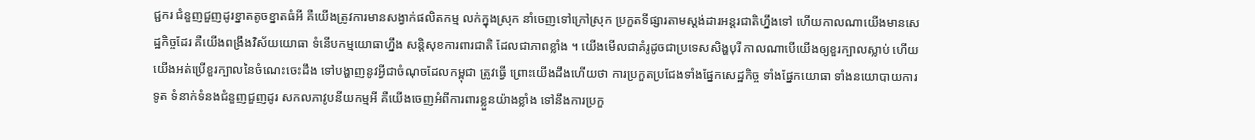ជ្ជករ ជំនួញជួញដូរខ្នាតតូចខ្នាតធំអី គឺយើងត្រូវការមានសង្វាក់ផលិតកម្ម លក់ក្នុងស្រុក នាំចេញទៅក្រៅស្រុក ប្រកួតទីផ្សារតាមស្ដង់ដារអន្តរជាតិហ្នឹងទៅ ហើយកាលណាយើងមានសេដ្ឋកិច្ចដែរ គឺយើងពង្រឹងវិស័យយោធា ទំនើបកម្មយោធាហ្នឹង សន្តិសុខការពារជាតិ ដែលជាភាពខ្លាំង ។ យើងមើលជាគំរូដូចជាប្រទេសសិង្ហបុរី កាលណាបើយើងឲ្យខួរក្បាលស្លាប់ ហើយ យើងអត់ប្រើខួរក្បាលនៃចំណេះចេះដឹង ទៅបង្ហាញនូវអ្វីជាចំណុចដែលកម្ពុជា ត្រូវធ្វើ ព្រោះយើងដឹងហើយថា ការប្រកួតប្រជែងទាំងផ្នែកសេដ្ឋកិច្ច ទាំងផ្នែកយោធា ទាំងនយោបាយការទូត ទំនាក់ទំនងជំនួញជួញដូរ សកលភាវូបនីយកម្មអី គឺយើងចេញអំពីការពារខ្លួនយ៉ាងខ្លាំង ទៅនឹងការប្រកួ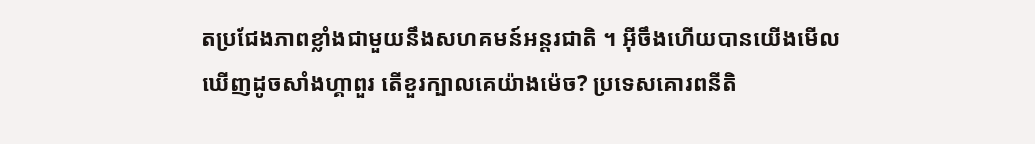តប្រជែងភាពខ្លាំងជាមួយនឹងសហគមន៍អន្តរជាតិ ។ អ៊ីចឹងហើយបានយើងមើលឃើញដូចសាំងហ្គាពួរ តើខួរក្បាលគេយ៉ាងម៉េច? ប្រទេសគោរពនីតិ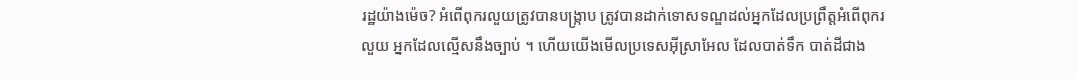រដ្ឋយ៉ាងម៉េច? អំពើពុករលួយត្រូវបានបង្ក្រាប ត្រូវបានដាក់ទោសទណ្ឌដល់អ្នកដែលប្រព្រឹត្តអំពើពុករលួយ អ្នកដែលល្មើសនឹងច្បាប់ ។ ហើយយើងមើលប្រទេសអ៊ីស្រាអែល ដែលបាត់ទឹក បាត់ដីជាង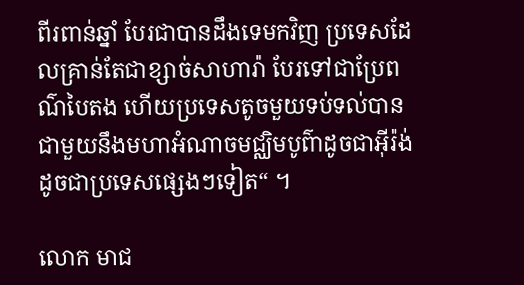ពីរពាន់ឆ្នាំ បែរជាបានដឹងទេមកវិញ ប្រទេសដែលគ្រាន់តែជាខ្សាច់សាហារ៉ា បែរទៅជាប្រែពណ៌បៃតង ហើយប្រទេសតូចមួយទប់ទល់បានជាមួយនឹងមហាអំណាចមជ្ឈិមបូព៌ាដូចជាអ៊ីរ៉ង់ ដូចជាប្រទេសផ្សេងៗទៀត“ ។

លោក មាជ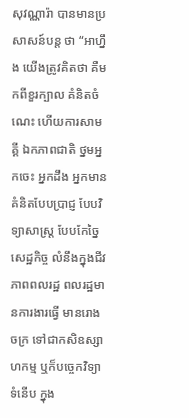សុវណ្ណារ៉ា បានមានប្រសាសន៍បន្ត ថា “អាហ្នឹង យើងត្រូវគិតថា គឺមកពីខួរក្បាល គំនិតចំណេះ ហើយការសាមគ្គី ឯកភាពជាតិ ថ្នមអ្នកចេះ អ្នកដឹង អ្នកមានគំនិតបែបប្រាជ្ញ បែបវិទ្យាសាស្ត្រ បែបកែច្នៃសេដ្ឋកិច្ច លំនឹងក្នុងជីវភាពពលរដ្ឋ ពលរដ្ឋមានការងារធ្វើ មានរោងចក្រ ទៅជាកសិឧស្សាហកម្ម ឬក៏បច្ចេកវិទ្យាទំនើប ក្នុង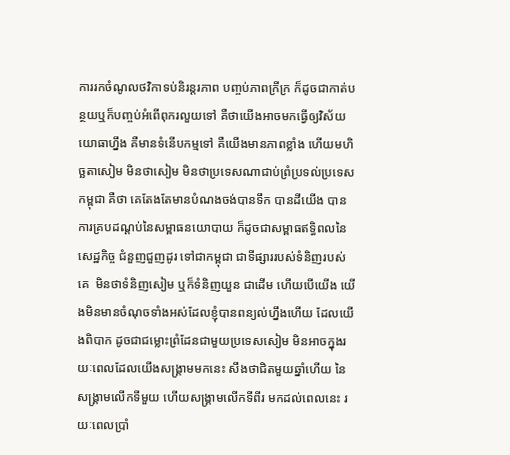ការរកចំណូលថវិកាទប់និរន្តរភាព បញ្ចប់ភាពក្រីក្រ ក៏ដូចជាកាត់បន្ថយឬក៏បញ្ចប់អំពើពុករលួយទៅ គឺថាយើងអាចមកធ្វើឲ្យវិស័យយោធាហ្នឹង គឺមានទំនើបកម្មទៅ គឺយើងមានភាពខ្លាំង ហើយមហិច្ឆតាសៀម មិនថាសៀម មិនថាប្រទេសណាជាប់ព្រំប្រទល់ប្រទេសកម្ពុជា គឺថា គេតែងតែមានបំណងចង់បានទឹក បានដីយើង បានការគ្របដណ្តប់នៃសម្ពាធនយោបាយ ក៏ដូចជាសម្ពាធឥទ្ធិពលនៃសេដ្ឋកិច្ច ជំនួញជួញដូរ ទៅជាកម្ពុជា ជាទីផ្សាររបស់ទំនិញរបស់គេ  មិនថាទំនិញសៀម ឬក៏ទំនិញយួន ជាដើម ហើយបើយើង យើងមិនមានចំណុចទាំងអស់ដែលខ្ញុំបានពន្យល់ហ្នឹងហើយ ដែលយើងពិបាក ដូចជាជម្លោះព្រំដែនជាមួយប្រទេសសៀម មិនអាចក្នុងរយៈពេលដែលយើងសង្គ្រាមមកនេះ សឹងថាជិតមួយឆ្នាំហើយ នៃសង្គ្រាមលើកទីមួយ ហើយសង្គ្រាមលើកទីពីរ មកដល់ពេលនេះ រយៈពេលប្រាំ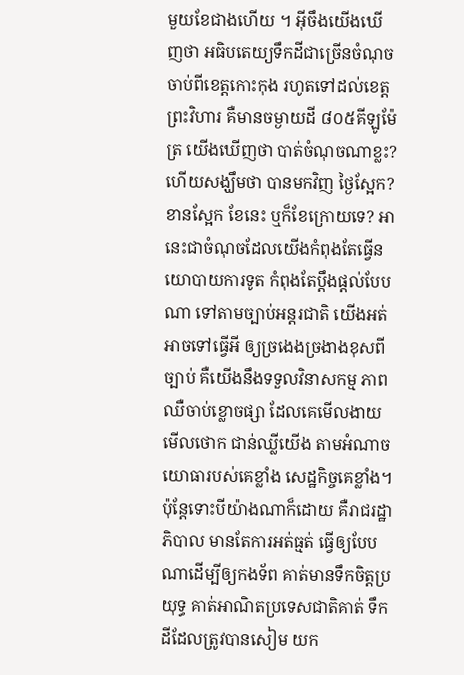មួយខែជាងហើយ ។ អ៊ីចឹងយើងឃើញថា អធិបតេយ្យទឹកដីជាច្រើនចំណុច ចាប់ពីខេត្តកោះកុង រហូតទៅដល់ខេត្តព្រះវិហារ គឺមានចម្ងាយដី ៨០៥គីឡូម៉ែត្រ យើងឃើញថា បាត់ចំណុចណាខ្លះ? ហើយសង្ឃឹមថា បានមកវិញ ថ្ងៃស្អែក? ខានស្អែក ខែនេះ ឬក៏ខែក្រោយទេ? អានេះជាចំណុចដែលយើងកំពុងតែធ្វើនយោបាយការទូត កំពុងតែប្ដឹងផ្ដល់បែបណា ទៅតាមច្បាប់អន្តរជាតិ យើងអត់អាចទៅធ្វើអី ឲ្យច្រងេងច្រងាងខុសពីច្បាប់ គឺយើងនឹងទទួលវិនាសកម្ម ភាពឈឺចាប់ខ្លោចផ្សា ដែលគេមើលងាយ មើលថោក ជាន់ឈ្លីយើង តាមអំណាចយោធារបស់គេខ្លាំង សេដ្ឋកិច្ចគេខ្លាំង។ ប៉ុន្តែទោះបីយ៉ាងណាក៏ដោយ គឺរាជរដ្ឋាភិបាល មានតែការអត់ធ្មត់ ធ្វើឲ្យបែបណាដើម្បីឲ្យកងទ័ព គាត់មានទឹកចិត្តប្រយុទ្ធ គាត់អាណិតប្រទេសជាតិគាត់ ទឹកដីដែលត្រូវបានសៀម យក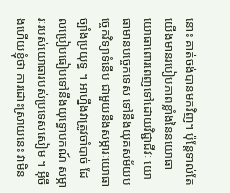នោះ គាត់ចង់បានមកវិញ។ ប៉ុន្តែទាល់តែយើងមានរបៀបភាពខ្លាំងនៃនយោធា យោធាពោរពេញទៅដោយវិជ្ជាជីវៈ យោធាមានបច្ចេកទេស ទៅនឹងយុគសម័យបច្ចេកវិទ្យាទំនើប ជាមួយនឹងសម្ភារៈយោធា ច្បាំងប្រយុទ្ធ ។ អាហ្នឹងវាត្រូវចាំបាច់ ដែលប្រៀបធៀបទៅនឹងយុទ្ធោបកណ៍ សម្ភារៈរបស់យោធារបស់ប្រទេសសៀម ។ អ៊ីចឹងហើយខ្ញុំថា ការដោះស្រាយនេះ វាមិន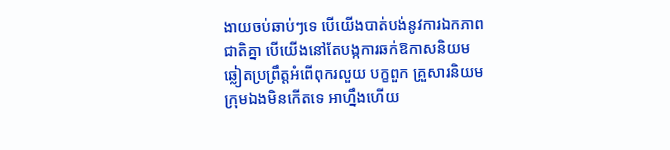ងាយចប់ឆាប់ៗទេ បើយើងបាត់បង់នូវការឯកភាពជាតិគ្នា បើយើងនៅតែបង្កការឆក់ឱកាសនិយម ឆ្លៀតប្រព្រឹត្តអំពើពុករលួយ បក្ខពួក គ្រួសារនិយម ក្រុមឯងមិនកើតទេ អាហ្នឹងហើយ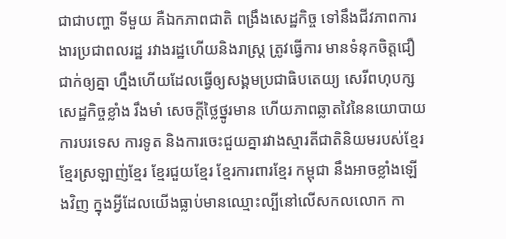ជាជាបញ្ហា ទីមួយ គឺឯកភាពជាតិ ពង្រឹងសេដ្ឋកិច្ច ទៅនឹងជីវភាពការងារប្រជាពលរដ្ឋ រវាងរដ្ឋហើយនិងរាស្ត្រ ត្រូវធ្វើការ មានទំនុកចិត្តជឿជាក់ឲ្យគ្នា ហ្នឹងហើយដែលធ្វើឲ្យសង្គមប្រជាធិបតេយ្យ សេរីពហុបក្ស សេដ្ឋកិច្ចខ្លាំង រឹងមាំ សេចក្ដីថ្លៃថ្នូរមាន ហើយភាពឆ្លាតវៃនៃនយោបាយការបរទេស ការទូត និងការចេះជួយគ្នារវាងស្មារតីជាតិនិយមរបស់ខ្មែរ ខ្មែរស្រឡាញ់ខ្មែរ ខ្មែរជួយខ្មែរ ខ្មែរការពារខ្មែរ កម្ពុជា នឹងអាចខ្លាំងឡើងវិញ ក្នុងអ្វីដែលយើងធ្លាប់មានឈ្មោះល្បីនៅលើសកលលោក កា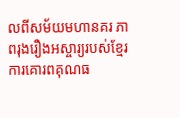លពីសម័យមហានគរ ភាពរុងរឿងអស្ចារ្យរបស់ខ្មែរ ការគោរពគុណធ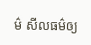ម៌ សីលធម៌ឲ្យ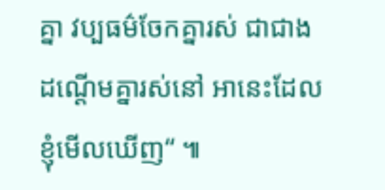គ្នា វប្បធម៌ចែកគ្នារស់ ជាជាងដណ្ដើមគ្នារស់នៅ អានេះដែលខ្ញុំមើលឃើញ“ ៕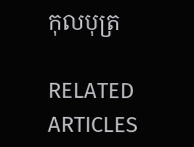កុលបុត្រ

RELATED ARTICLES